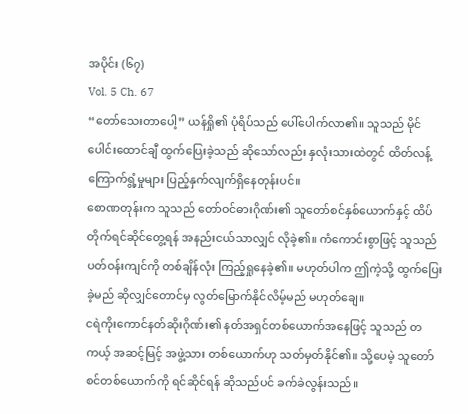အပိုင်း (၆၇)
Vol. 5 Ch. 67
“တော်သေးတာပေါ့” ယန်ရှို၏ ပုံရိပ်သည် ပေါ်ပေါက်လာ၏။ သူသည် မိုင်ပေါင်းထောင်ချီ ထွက်ပြေးခဲ့သည် ဆိုသော်လည်း နှလုံးသားထဲတွင် ထိတ်လန့်ကြောက်ရွံ့မှုများ ပြည့်နှက်လျက်ရှိနေတုန်းပင်။
စောဏတုန်းက သူသည် တော်ဝင်ဓားဂိုဏ်း၏ သူတော်စင်နှစ်ယောက်နှင့် ထိပ်တိုက်ရင်ဆိုင်တွေ့ရန် အနည်းငယ်သာလျှင် လိုခဲ့၏။ ကံကောင်းစွာဖြင့် သူသည် ပတ်ဝန်းကျင်ကို တစ်ချိန်လုံး ကြည့်ရှုနေခဲ့၏။ မဟုတ်ပါက ဤကဲ့သို့ ထွက်ပြေးခဲ့မည် ဆိုလျှင်တောင်မှ လွတ်မြောက်နိုင်လိမ့်မည် မဟုတ်ချေ။
ငရဲကိုးကောင်နတ်ဆိုးဂိုဏ်း၏ နတ်အရှင်တစ်ယောက်အနေဖြင့် သူသည် တကယ့် အဆင့်မြင့် အဖွဲ့သား တစ်ယောက်ဟု သတ်မှတ်နိုင်၏။ သို့ပေမဲ့ သူတော်စင်တစ်ယောက်ကို ရင်ဆိုင်ရန် ဆိုသည်ပင် ခက်ခဲလွန်းသည်။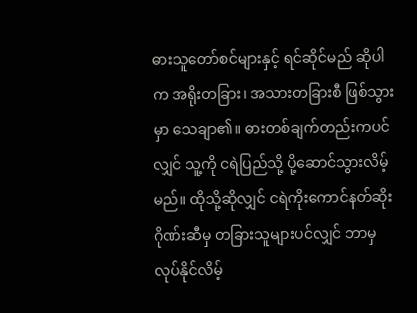ဓားသူတော်စင်များနှင့် ရင်ဆိုင်မည် ဆိုပါက အရိုးတခြား၊ အသားတခြားစီ ဖြစ်သွားမှာ သေချာ၏။ ဓားတစ်ချက်တည်းကပင်လျှင် သူ့ကို ငရဲပြည်သို့ ပို့ဆောင်သွားလိမ့်မည်။ ထိုသို့ဆိုလျှင် ငရဲကိုးကောင်နတ်ဆိုးဂိုဏ်းဆီမှ တခြားသူများပင်လျှင် ဘာမှ လုပ်နိုင်လိမ့်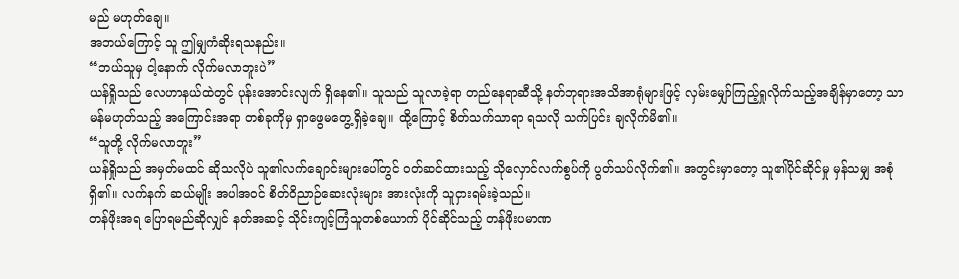မည် မဟုတ်ချေ။
အဘယ်ကြောင့် သူ ဤမျှကံဆိုးရသနည်း။
“ဘယ်သူမှ ငါ့နောက် လိုက်မလာဘူးပဲ”
ယန်ရှိုသည် လေဟာနယ်ထဲတွင် ပုန်းအောင်းလျက် ရှိနေ၏။ သူသည် သူလာခဲ့ရာ တည်နေရာဆီသို့ နတ်ဘုရားအသိအာရုံများဖြင့် လှမ်းမျှော်ကြည့်ရှုလိုက်သည့်အချိန်မှာတော့ သာမန်မဟုတ်သည့် အကြောင်းအရာ တစ်ခုကိုမှ ရှာဖွေမတွေ့ရှိခဲ့ချေ။ ထို့ကြောင့် စိတ်သက်သာရာ ရသလို သက်ပြင်း ချလိုက်မိ၏။
“သူတို့ လိုက်မလာဘူး”
ယန်ရှိုသည် အမှတ်မထင် ဆိုသလိုပဲ သူ၏လက်ချောင်းများပေါ်တွင် ဝတ်ဆင်ထားသည့် သိုလှောင်လက်စွပ်ကို ပွတ်သပ်လိုက်၏။ အတွင်းမှာတော့ သူ၏ပိုင်ဆိုင်မှု မှန်သမျှ အစုံရှိ၏။ လက်နက် ဆယ်မျိုး အပါအဝင် စိတ်ဝိညာဉ်ဆေးလုံးများ အားလုံးကို သူငှားရမ်းခဲ့သည်။
တန်ဖိုးအရ ပြောရမည်ဆိုလျှင် နတ်အဆင့် သိုင်းကျင့်ကြံသူတစ်ယောက် ပိုင်ဆိုင်သည့် တန်ဖိုးပမာဏ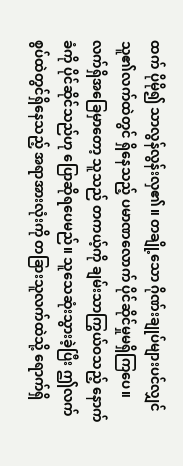ထက် ပိုမို၍ သာလွန်လွန်းလှ၏။ တချို့သော ဂိုဏ်းချုပ်များပင်လျှင် သူ၏လက်ထဲတွင် ရှိနေသည့် ပမာဏလောက် ပိုင်ဆိုင်မှုမရှိကြပေ။
လက်ရှိအခြေမှာတော့ သူသည် တကယ့်ကို ချမ်းသာကြွယ်ဝသည့် နောက်ခံကို ပိုင်ဆိုင်သည်ဟု ပြောဆိုရပေမည်။ သူသေဆုံးသွားခဲ့ပြီး ဤလက်စွပ်ထဲတွင်ရှိနေသည့် အရာအားလုံးကို တခြားသူလက်ထဲသို့ ရောက်ရှိ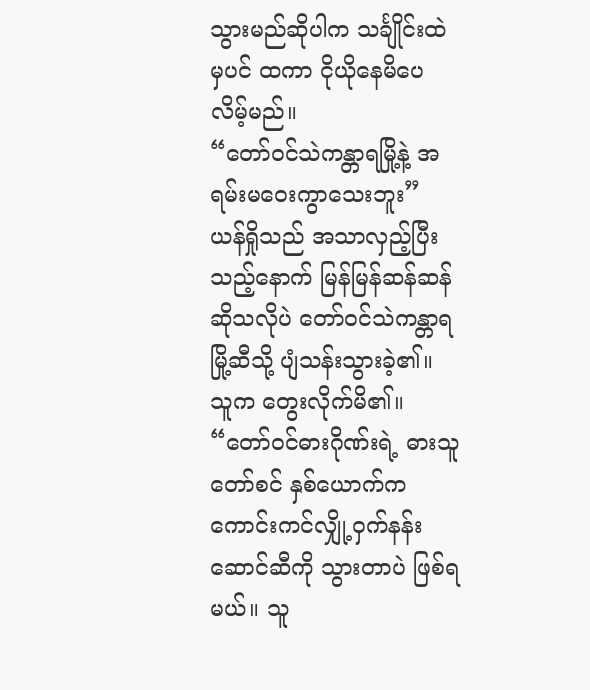သွားမည်ဆိုပါက သင်္ချိုင်းထဲမှပင် ထကာ ငိုယိုနေမိပေလိမ့်မည်။
“တော်ဝင်သဲကန္တာရမြို့နဲ့ အရမ်းမဝေးကွာသေးဘူး”
ယန်ရှိုသည် အသာလှည့်ပြီးသည့်နောက် မြန်မြန်ဆန်ဆန် ဆိုသလိုပဲ တော်ဝင်သဲကန္တာရမြို့ဆီသို့ ပျံသန်းသွားခဲ့၏။ သူက တွေးလိုက်မိ၏။ “တော်ဝင်ဓားဂိုဏ်းရဲ့ ဓားသူတော်စင် နှစ်ယောက်က ကောင်းကင်လျှို့ဝှက်နန်းဆောင်ဆီကို သွားတာပဲ ဖြစ်ရမယ်။ သူ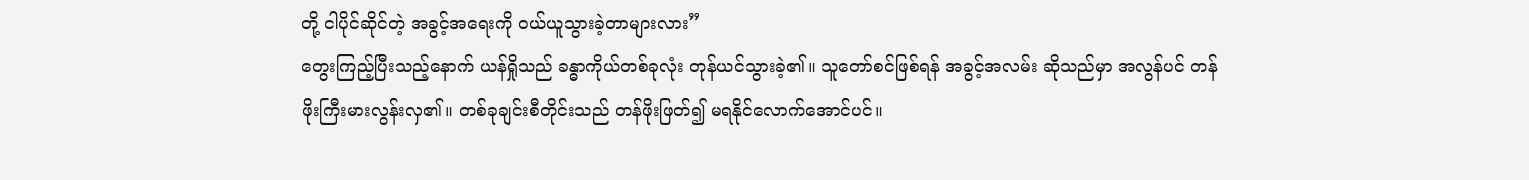တို့ ငါပိုင်ဆိုင်တဲ့ အခွင့်အရေးကို ဝယ်ယူသွားခဲ့တာများလား”
တွေးကြည့်ပြီးသည့်နောက် ယန်ရှိုသည် ခန္ဓာကိုယ်တစ်ခုလုံး တုန်ယင်သွားခဲ့၏။ သူတော်စင်ဖြစ်ရန် အခွင့်အလမ်း ဆိုသည်မှာ အလွန်ပင် တန်ဖိုးကြီးမားလွန်းလှ၏။ တစ်ခုချင်းစီတိုင်းသည် တန်ဖိုးဖြတ်၍ မရနိုင်လောက်အောင်ပင်။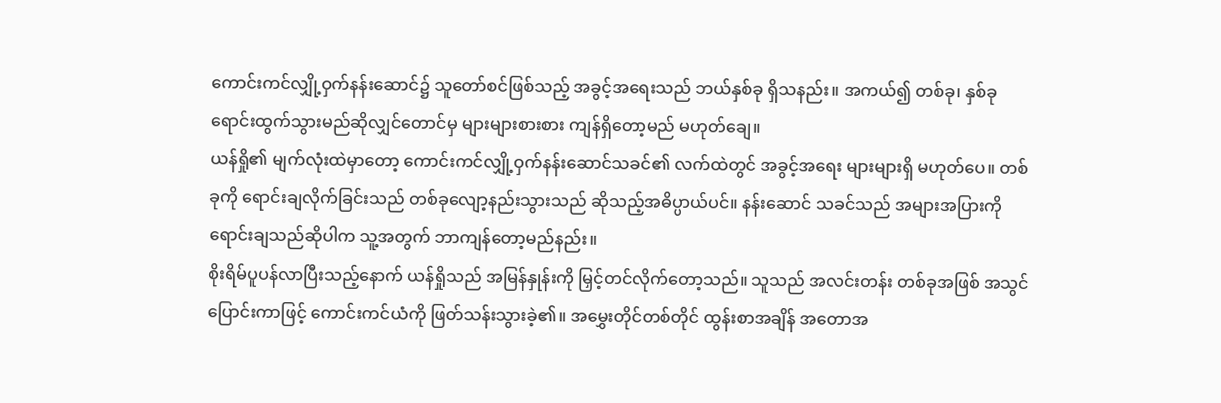ကောင်းကင်လျှို့ဝှက်နန်းဆောင်၌ သူတော်စင်ဖြစ်သည့် အခွင့်အရေးသည် ဘယ်နှစ်ခု ရှိသနည်း။ အကယ်၍ တစ်ခု၊ နှစ်ခု ရောင်းထွက်သွားမည်ဆိုလျှင်တောင်မှ များများစားစား ကျန်ရှိတော့မည် မဟုတ်ချေ။
ယန်ရှို၏ မျက်လုံးထဲမှာတော့ ကောင်းကင်လျှို့ဝှက်နန်းဆောင်သခင်၏ လက်ထဲတွင် အခွင့်အရေး များများရှိ မဟုတ်ပေ။ တစ်ခုကို ရောင်းချလိုက်ခြင်းသည် တစ်ခုလျော့နည်းသွားသည် ဆိုသည့်အဓိပ္ပာယ်ပင်။ နန်းဆောင် သခင်သည် အများအပြားကို ရောင်းချသည်ဆိုပါက သူ့အတွက် ဘာကျန်တော့မည်နည်း။
စိုးရိမ်ပူပန်လာပြီးသည့်နောက် ယန်ရှိုသည် အမြန်နှုန်းကို မြှင့်တင်လိုက်တော့သည်။ သူသည် အလင်းတန်း တစ်ခုအဖြစ် အသွင်ပြောင်းကာဖြင့် ကောင်းကင်ယံကို ဖြတ်သန်းသွားခဲ့၏။ အမွှေးတိုင်တစ်တိုင် ထွန်းစာအချိန် အတောအ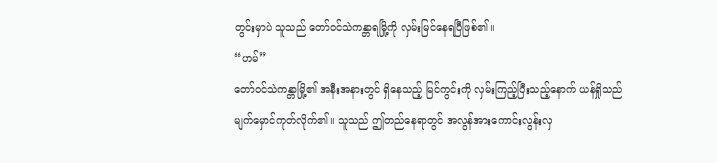တွင်းမှာပဲ သူသည် တော်ဝင်သဲကန္တာရမြို့ကို လှမ်းမြင်နေရပြီဖြစ်၏။
“ဟမ်”
တော်ဝင်သဲကန္တာမြို့၏ အနီးအနားတွင် ရှိနေသည့် မြင်ကွင်းကို လှမ်းကြည့်ပြီးသည့်နောက် ယန်ရှိုသည် မျက်မှောင်ကုတ်လိုက်၏။ သူသည် ဤတည်နေရာတွင် အလွန်အားကောင်းလွန်းလှ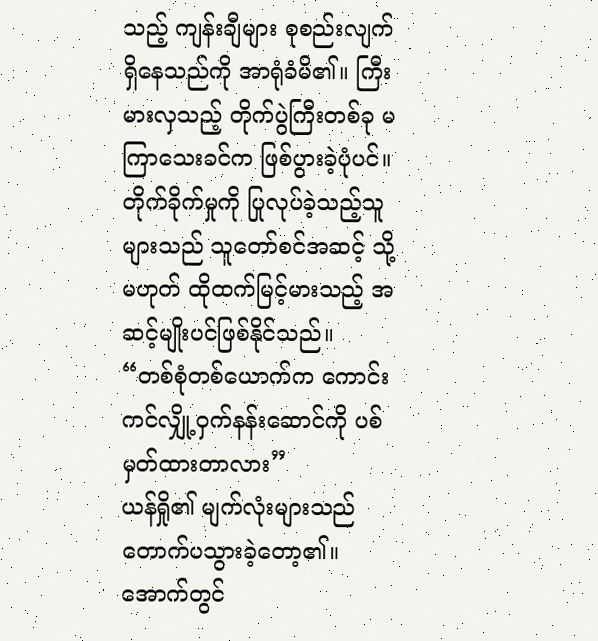သည့် ကျန်းချီများ စုစည်းလျက် ရှိနေသည်ကို အာရုံခံမိ၏။ ကြီးမားလှသည့် တိုက်ပွဲကြီးတစ်ခု မကြာသေးခင်က ဖြစ်ပွားခဲ့ပုံပင်။ တိုက်ခိုက်မှုကို ပြုလုပ်ခဲ့သည့်သူများသည် သူတော်စင်အဆင့် သို့မဟုတ် ထိုထက်မြင့်မားသည့် အဆင့်မျိုးပင်ဖြစ်နိုင်သည်။
“တစ်စုံတစ်ယောက်က ကောင်းကင်လျှို့ဝှက်နန်းဆောင်ကို ပစ်မှတ်ထားတာလား”
ယန်ရှို၏ မျက်လုံးများသည် တောက်ပသွားခဲ့တော့၏။ အောက်တွင်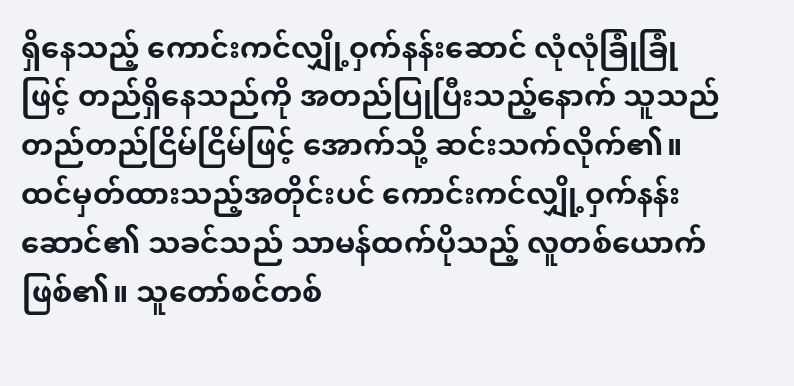ရှိနေသည့် ကောင်းကင်လျှို့ဝှက်နန်းဆောင် လုံလုံခြုံခြုံဖြင့် တည်ရှိနေသည်ကို အတည်ပြုပြီးသည့်နောက် သူသည် တည်တည်ငြိမ်ငြိမ်ဖြင့် အောက်သို့ ဆင်းသက်လိုက်၏။
ထင်မှတ်ထားသည့်အတိုင်းပင် ကောင်းကင်လျှို့ဝှက်နန်းဆောင်၏ သခင်သည် သာမန်ထက်ပိုသည့် လူတစ်ယောက် ဖြစ်၏။ သူတော်စင်တစ်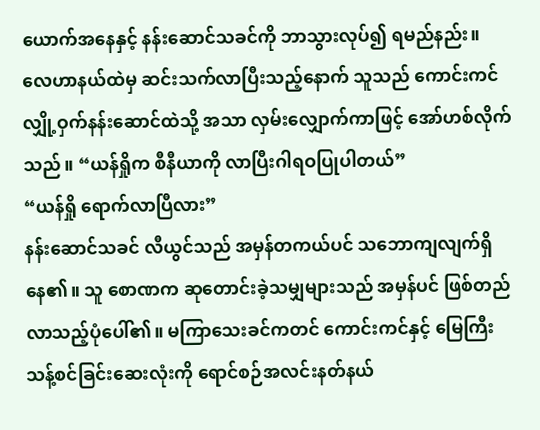ယောက်အနေနှင့် နန်းဆောင်သခင်ကို ဘာသွားလုပ်၍ ရမည်နည်း။
လေဟာနယ်ထဲမှ ဆင်းသက်လာပြီးသည့်နောက် သူသည် ကောင်းကင်လျှို့ဝှက်နန်းဆောင်ထဲသို့ အသာ လှမ်းလျှောက်ကာဖြင့် အော်ဟစ်လိုက်သည်။ “ယန်ရှိုက စီနီယာကို လာပြီးဂါရဝပြုပါတယ်”
“ယန်ရှို ရောက်လာပြီလား”
နန်းဆောင်သခင် လီယွင်သည် အမှန်တကယ်ပင် သဘောကျလျက်ရှိနေ၏။ သူ စောဏက ဆုတောင်းခဲ့သမျှများသည် အမှန်ပင် ဖြစ်တည်လာသည့်ပုံပေါ်၏။ မကြာသေးခင်ကတင် ကောင်းကင်နှင့် မြေကြီး သန့်စင်ခြင်းဆေးလုံးကို ရောင်စဉ်အလင်းနတ်နယ်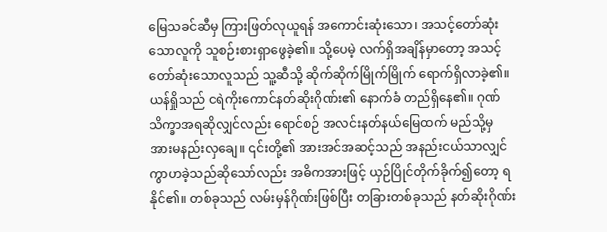မြေသခင်ဆီမှ ကြားဖြတ်လုယူရန် အကောင်းဆုံးသော၊ အသင့်တော်ဆုံးသောလူကို သူစဉ်းစားရှာဖွေခဲ့၏။ သို့ပေမဲ့ လက်ရှိအချိန်မှာတော့ အသင့်တော်ဆုံးသောလူသည် သူ့ဆီသို့ ဆိုက်ဆိုက်မြိုက်မြိုက် ရောက်ရှိလာခဲ့၏။
ယန်ရှိုသည် ငရဲကိုးကောင်နတ်ဆိုးဂိုဏ်း၏ နောက်ခံ တည်ရှိနေ၏။ ဂုဏ်သိက္ခာအရဆိုလျှင်လည်း ရောင်စဉ် အလင်းနတ်နယ်မြေထက် မည်သို့မှ အားမနည်းလှချေ။ ၎င်းတို့၏ အားအင်အဆင့်သည် အနည်းငယ်သာလျှင် ကွာဟခဲ့သည်ဆိုသော်လည်း အဓိကအားဖြင့် ယှဉ်ပြိုင်တိုက်ခိုက်၍တော့ ရနိုင်၏။ တစ်ခုသည် လမ်းမှန်ဂိုဏ်းဖြစ်ပြီး တခြားတစ်ခုသည် နတ်ဆိုးဂိုဏ်း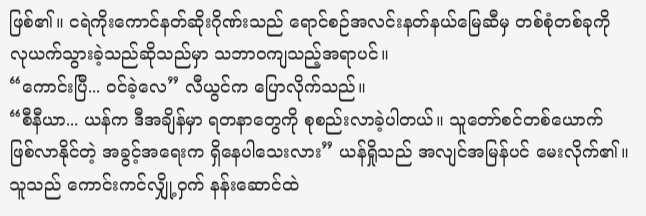ဖြစ်၏။ ငရဲကိုးကောင်နတ်ဆိုးဂိုဏ်းသည် ရောင်စဉ်အလင်းနတ်နယ်မြေဆီမှ တစ်စုံတစ်ခုကို လုယက်သွားခဲ့သည်ဆိုသည်မှာ သဘာဝကျသည့်အရာပင်။
“ကောင်းပြီ... ဝင်ခဲ့လေ” လီယွင်က ပြောလိုက်သည်။
“စီနီယာ... ယန်က ဒီအချိန်မှာ ရတနာတွေကို စုစည်းလာခဲ့ပါတယ်။ သူတော်စင်တစ်ယောက် ဖြစ်လာနိုင်တဲ့ အခွင့်အရေးက ရှိနေပါသေးလား” ယန်ရှိုသည် အလျင်အမြန်ပင် မေးလိုက်၏။ သူသည် ကောင်းကင်လျှို့ဝှက် နန်းဆောင်ထဲ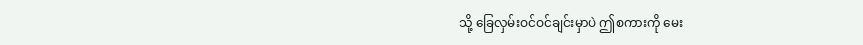သို့ ခြေလှမ်းဝင်ဝင်ချင်းမှာပဲ ဤစကားကို မေး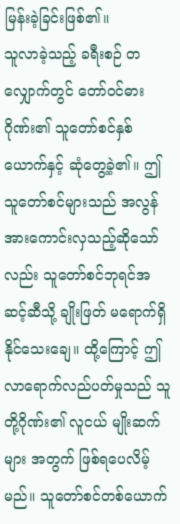မြန်းခဲ့ခြင်းဖြစ်၏။
သူလာခဲ့သည့် ခရီးစဉ် တလျှောက်တွင် တော်ဝင်ဓားဂိုဏ်း၏ သူတော်စင်နှစ်ယောက်နှင့် ဆုံတွေ့ခဲ့၏။ ဤသူတော်စင်များသည် အလွန်အားကောင်းလှသည့်ဆိုသော်လည်း သူတော်စင်ဘုရင်အဆင့်ဆီသို့ ချိုးဖြတ် မရောက်ရှိနိုင်သေးချေ။ ထို့ကြောင့် ဤလာရောက်လည်ပတ်မှုသည် သူတို့ဂိုဏ်း၏ လူငယ် မျိုးဆက်များ အတွက် ဖြစ်ရပေလိမ့်မည်။ သူတော်စင်တစ်ယောက်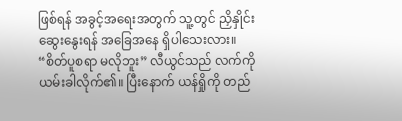ဖြစ်ရန် အခွင့်အရေးအတွက် သူ့တွင် ညှိနှိုင်းဆွေးနွေးရန် အခြေအနေ ရှိပါသေးလား။
“စိတ်ပူစရာ မလိုဘူး” လီယွင်သည် လက်ကို ယမ်းခါလိုက်၏။ ပြီးနောက် ယန်ရှိုကို တည်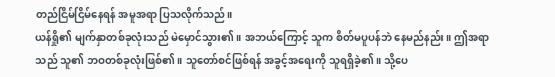တည်ငြိမ်ငြိမ်နေရန် အမူအရာ ပြသလိုက်သည်။
ယန်ရှို၏ မျက်နှာတစ်ခုလုံးသည် မဲမှောင်သွား၏။ အဘယ်ကြောင့် သူက စိတ်မပူပန်ဘဲ နေမည်နည်း။ ဤအရာသည် သူ၏ ဘဝတစ်ခုလုံးဖြစ်၏။ သူတော်စင်ဖြစ်ရန် အခွင့်အရေးကို သူရရှိခဲ့၏။ သို့ပေ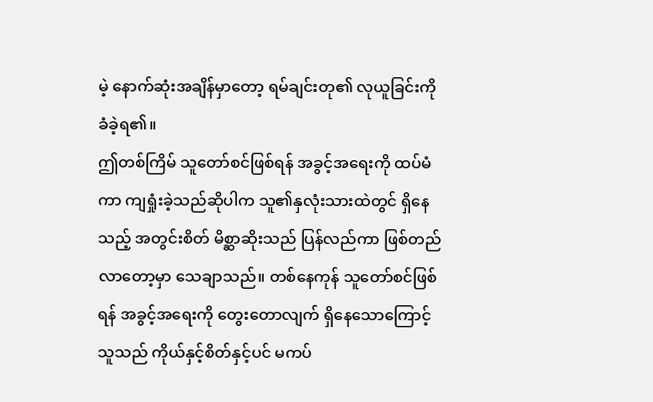မဲ့ နောက်ဆုံးအချိန်မှာတော့ ရမ်ချင်းတု၏ လုယူခြင်းကို ခံခဲ့ရ၏။
ဤတစ်ကြိမ် သူတော်စင်ဖြစ်ရန် အခွင့်အရေးကို ထပ်မံကာ ကျရှုံးခဲ့သည်ဆိုပါက သူ၏နှလုံးသားထဲတွင် ရှိနေသည့် အတွင်းစိတ် မိစ္ဆာဆိုးသည် ပြန်လည်ကာ ဖြစ်တည်လာတော့မှာ သေချာသည်။ တစ်နေကုန် သူတော်စင်ဖြစ်ရန် အခွင့်အရေးကို တွေးတောလျက် ရှိနေသောကြောင့် သူသည် ကိုယ်နှင့်စိတ်နှင့်ပင် မကပ်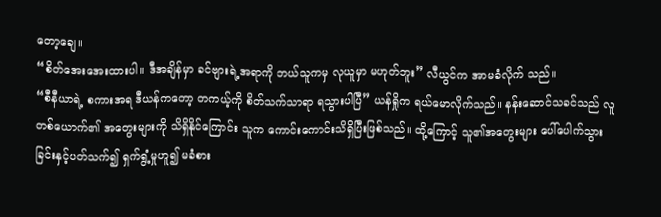တော့ချေ။
“စိတ်အေးအေးထားပါ။ ဒီအချိန်မှာ ခင်ဗျားရဲ့အရာကို ဘယ်သူကမှ လုယူမှာ မဟုတ်ဘူး” လီယွင်က အာမခံလိုက် သည်။
“စီနီယာရဲ့ စကားအရ ဒီယန်ကတော့ တကယ့်ကို စိတ်သက်သာရာ ရသွားပါပြီ” ယန်ရှိုက ရယ်မောလိုက်သည်။ နန်းဆောင်သခင်သည် လူတစ်ယောက်၏ အတွေးများကို သိရှိနိုင်ကြောင်း သူက ကောင်းကောင်းသိရှိပြီးဖြစ်သည်။ ထို့ကြောင့် သူ၏အတွေးများ ပေါ်ပေါက်သွားခြင်းနှင့်ပတ်သက်၍ ရှက်ရွံ့မှုဟူ၍ မခံစား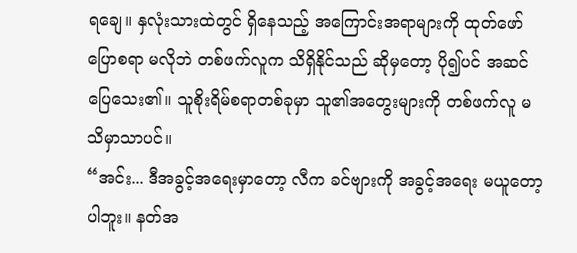ရချေ။ နှလုံးသားထဲတွင် ရှိနေသည့် အကြောင်းအရာများကို ထုတ်ဖော်ပြောစရာ မလိုဘဲ တစ်ဖက်လူက သိရှိနိုင်သည် ဆိုမှတော့ ပို၍ပင် အဆင်ပြေသေး၏။ သူစိုးရိမ်စရာတစ်ခုမှာ သူ၏အတွေးများကို တစ်ဖက်လူ မသိမှာသာပင်။
“အင်း... ဒီအခွင့်အရေးမှာတော့ လီက ခင်ဗျားကို အခွင့်အရေး မယူတော့ပါဘူး။ နတ်အ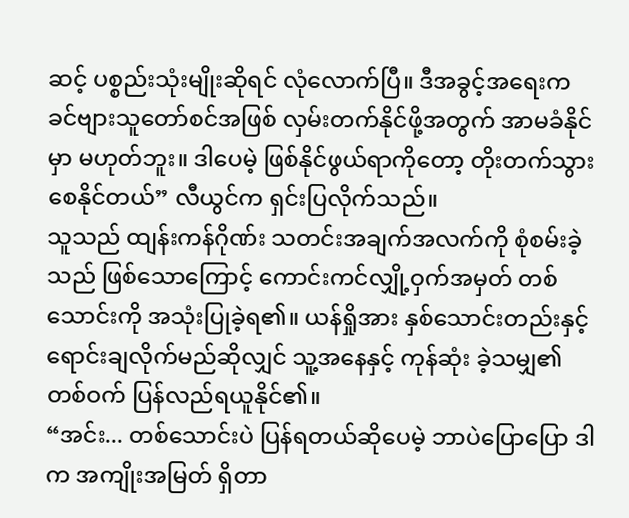ဆင့် ပစ္စည်းသုံးမျိုးဆိုရင် လုံလောက်ပြီ။ ဒီအခွင့်အရေးက ခင်ဗျားသူတော်စင်အဖြစ် လှမ်းတက်နိုင်ဖို့အတွက် အာမခံနိုင်မှာ မဟုတ်ဘူး။ ဒါပေမဲ့ ဖြစ်နိုင်ဖွယ်ရာကိုတော့ တိုးတက်သွားစေနိုင်တယ်” လီယွင်က ရှင်းပြလိုက်သည်။
သူသည် ထျန်းကန်ဂိုဏ်း သတင်းအချက်အလက်ကို စုံစမ်းခဲ့သည် ဖြစ်သောကြောင့် ကောင်းကင်လျှို့ဝှက်အမှတ် တစ်သောင်းကို အသုံးပြုခဲ့ရ၏။ ယန်ရှိုအား နှစ်သောင်းတည်းနှင့် ရောင်းချလိုက်မည်ဆိုလျှင် သူ့အနေနှင့် ကုန်ဆုံး ခဲ့သမျှ၏ တစ်ဝက် ပြန်လည်ရယူနိုင်၏။
“အင်း... တစ်သောင်းပဲ ပြန်ရတယ်ဆိုပေမဲ့ ဘာပဲပြောပြော ဒါက အကျိုးအမြတ် ရှိတာ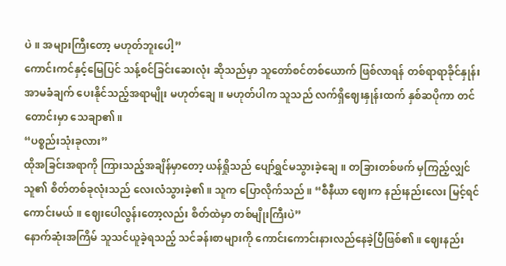ပဲ။ အများကြီးတော့ မဟုတ်ဘူးပေါ့”
ကောင်းကင်နှင့်မြေပြင် သန့်စင်ခြင်းဆေးလုံး ဆိုသည်မှာ သူတော်စင်တစ်ယောက် ဖြစ်လာရန် တစ်ရာရာခိုင်နှုန်း အာမခံချက် ပေးနိုင်သည့်အရာမျိုး မဟုတ်ချေ။ မဟုတ်ပါက သူသည် လက်ရှိဈေးနှုန်းထက် နှစ်ဆပိုကာ တင်တောင်းမှာ သေချာ၏။
“ပစ္စည်းသုံးခုလား”
ထိုအခြင်းအရာကို ကြားသည့်အချိန်မှာတော့ ယန်ရှိုသည် ပျော်ရွှင်မသွားခဲ့ချေ။ တခြားတစ်ဖက် မှကြည့်လျှင် သူ၏ စိတ်တစ်ခုလုံးသည် လေးလံသွားခဲ့၏။ သူက ပြောလိုက်သည်။ “စီနီယာ ဈေးက နည်းနည်းလေး မြင့်ရင် ကောင်းမယ်။ ဈေးပေါလွန်းတော့လည်း စိတ်ထဲမှာ တစ်မျိုးကြီးပဲ”
နောက်ဆုံးအကြိမ် သူသင်ယူခဲ့ရသည့် သင်ခန်းစာများကို ကောင်းကောင်းနားလည်နေခဲ့ပြီဖြစ်၏။ ဈေးနည်း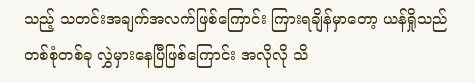သည့် သတင်းအချက်အလက်ဖြစ်ကြောင်း ကြားရချိန်မှာတော့ ယန်ရှိုသည် တစ်စုံတစ်ခု လွှဲမှားနေပြီဖြစ်ကြောင်း အလိုလို သိ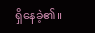ရှိနေခဲ့၏။